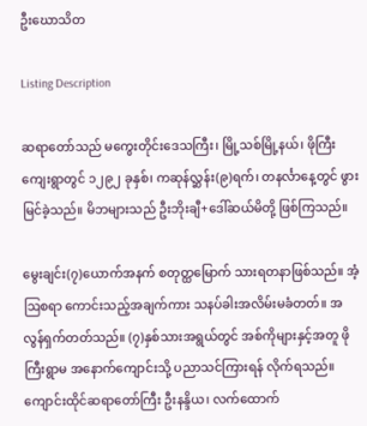ဦးဃောသိတ

Listing Description

ဆရာတော်သည် မကွေးတိုင်းဒေသကြီး၊ မြို့သစ်မြို့နယ်၊ ဖိုကြီးကျေးရွာတွင် ၁၂၉၂ ခုနှစ်၊ ကဆုန်လ္ဆန်း(၉)ရက်၊ တနင်္လာနေ့တွင် ဖွားမြင်ခဲ့သည်။ မိဘများသည် ဦးဘိုးချီ+ဒေါ်ဆယ်မိတို့ ဖြစ်ကြသည်။

မွေးချင်း(၇)ယောက်အနက် စတုတ္ထမြောက် သားရတနာဖြစ်သည်။ အံ့ဩစရာ ကောင်းသည့်အချက်ကား သနပ်ခါးအလိမ်းမခံတတ်။ အလွန်ရှက်တတ်သည်။ (၇)နှစ်သားအရွယ်တွင် အစ်ကိုများနှင့်အတူ ဖိုကြီးရွာမ အနောက်ကျောင်းသို့ ပညာသင်ကြားရန် လိုက်ရသည်။ ကျောင်းထိုင်ဆရာတော်ကြီး ဦးနန္ဒိယ၊ လက်ထောက်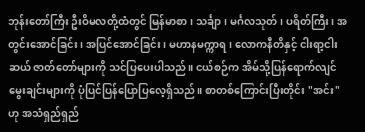ဘုန်းတော်ကြီး ဦးဝိမလတို့ထံတွင် မြန်မာစာ၊ သင်္ချာ၊ မင်္ဂလသုတ်၊ ပရိတ်ကြီး၊ အတွင်းအောင်ခြင်း၊ အပြင်အောင်ခြင်း၊ မဟာနမက္ကာရ၊ လောကနီတိနှင့် ငါးရာ့ငါးဆယ် ဇာတ်တော်များကို သင်ပြပေးပါသည်။ ငယ်စဉ်က အိမ်သို့ပြန်ရောက်လျင် မွေးချင်းများကို ပုံပြင်ပြန်ပြောပြလေ့ရှိသည်။ စာတစ်ကြောင်းပြီးတိုင်း "အင်း" ဟု အသံရှည်ရှည်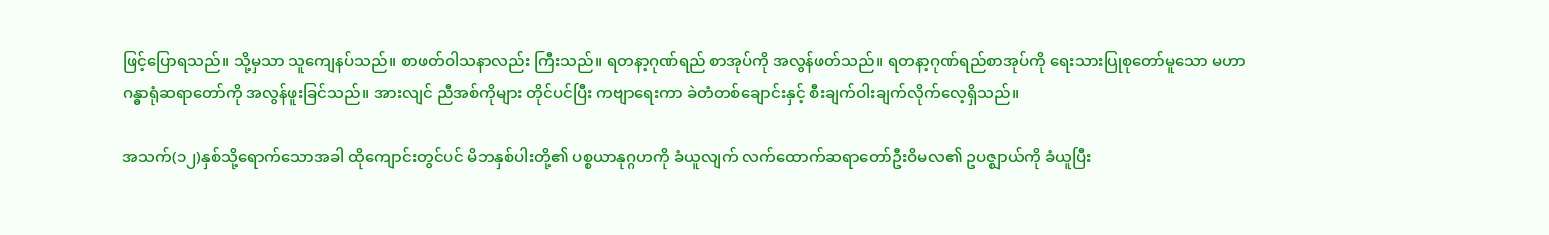ဖြင့်ပြောရသည်။ သို့မှသာ သူကျေနပ်သည်။ စာဖတ်ဝါသနာလည်း ကြီးသည်။ ရတနာ့ဂုဏ်ရည် စာအုပ်ကို အလွန်ဖတ်သည်။ ရတနာ့ဂုဏ်ရည်စာအုပ်ကို ရေးသားပြုစုတော်မူသော မဟာဂန္ဓာရုံဆရာတော်ကို အလွန်ဖူးခြင်သည်။ အားလျင် ညီအစ်ကိုများ တိုင်ပင်ပြီး ကဗျာရေးကာ ခဲတံတစ်ချောင်းနှင့် စီးချက်ဝါးချက်လိုက်လေ့ရှိသည်။

အသက်(၁၂)နှစ်သို့ရောက်သောအခါ ထိုကျောင်းတွင်ပင် မိဘနှစ်ပါးတို့၏ ပစ္စယာနုဂ္ဂဟကို ခံယူလျက် လက်ထောက်ဆရာတော်ဦးဝိမလ၏ ဥပဇ္ဈာယ်ကို ခံယူပြီး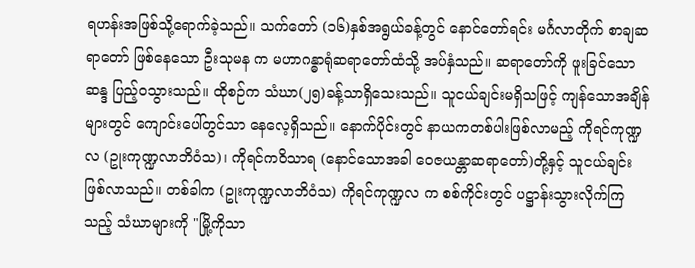ရဟန်းအဖြစ်သို့ရောက်ခဲ့သည်။ သက်တော် (၁၆)နှစ်အရွယ်ခန့်တွင် နောင်တော်ရင်း မင်္ဂလာတိုက် စာချဆရာတော် ဖြစ်နေသော ဦးသုမန က မဟာဂန္ဓာရုံဆရာတော်ထံသို့ အပ်နှံသည်။ ဆရာတော်ကို ဖူးခြင်သောဆန္ဒ ပြည့်ဝသွားသည်။ ထိုစဉ်က သံဃာ(၂၅)ခန့်သာရှိသေးသည်။ သူငယ်ချင်းမရှိသဖြင့် ကျန်သောအချိန်များတွင် ကျောင်းပေါ်တွင်သာ နေလေ့ရှိသည်။ နောက်ပိုင်းတွင် နာယကတစ်ပါးဖြစ်လာမည့် ကိုရင်ကုဏ္ဍလ (ဥုးကုဏ္ဍလာဘိဝံသ)၊ ကိုရင်ကဝိသာရ (နောင်သောအခါ ဝေဇယန္တာဆရာတော်)တို့နှင့် သူငယ်ချင်းဖြစ်လာသည်။ တစ်ခါက (ဥုးကုဏ္ဍလာဘိဝံသ) ကိုရင်ကုဏ္ဍလ က စစ်ကိုင်းတွင် ပဋ္ဌာန်းသွားလိုက်ကြသည့် သံဃာများကို "မြို့ကိုသာ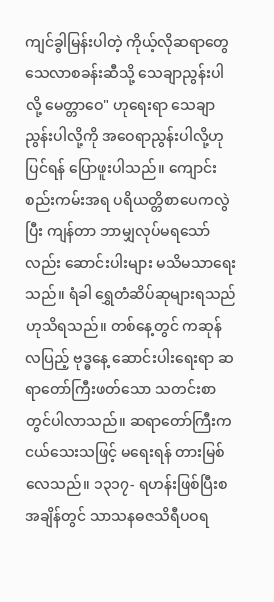ကျင်ခွါမြန်းပါတဲ့ ကိုယ့်လိုဆရာတွေ သေလာစခန်းဆီသို့ သေချာညွန်းပါလို့ မေတ္တာဝေ" ဟုရေးရာ သေချာညွန်းပါလို့ကို အဝေရာညွန်းပါလို့ဟု ပြင်ရန် ပြောဖူးပါသည်။ ကျောင်းစည်းကမ်းအရ ပရိယတ္တိစာပေကလွဲပြီး ကျန်တာ ဘာမျှလုပ်မရသော်လည်း ဆောင်းပါးများ မသိမသာရေးသည်။ ရံခါ ရွှေတံဆိပ်ဆုများရသည်ဟုသိရသည်။ တစ်နေ့တွင် ကဆုန်လပြည့် ဗုဒ္ဓနေ့ ဆောင်းပါးရေးရာ ဆရာတော်ကြီးဖတ်သော သတင်းစာတွင်ပါလာသည်။ ဆရာတော်ကြီးက ငယ်သေးသဖြင့် မရေးရန် တားမြစ်လေသည်။ ၁၃၁၇- ရဟန်းဖြစ်ပြီးစ အချိန်တွင် သာသနဓဇသိရီပဝရ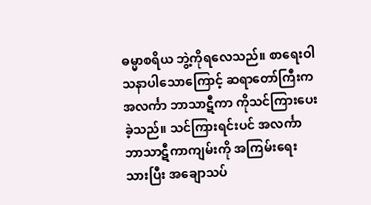ဓမ္မာစရိယ ဘွဲ့ကိုရလေသည်။ စာရေးဝါသနာပါသောကြောင့် ဆရာတော်ကြီးက အလင်္ကာ ဘာသာဋီကာ ကိုသင်ကြားပေးခဲ့သည်။ သင်ကြားရင်းပင် အလင်္ကာဘာသာဋီကာကျမ်းကို အကြမ်းရေးသားပြီး အချောသပ်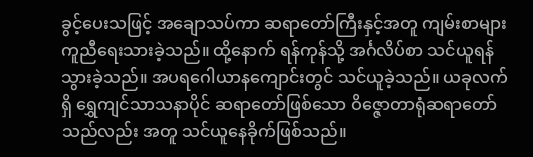ခွင့်ပေးသဖြင့် အချောသပ်ကာ ဆရာတော်ကြီးနှင့်အတူ ကျမ်းစာများ ကူညီရေးသားခဲ့သည်။ ထို့နောက် ရန်ကုန်သို့ အင်္ဂလိပ်စာ သင်ယူရန် သွားခဲ့သည်။ အပရဂေါယာနကျောင်းတွင် သင်ယူခဲ့သည်။ ယခုလက်ရှိ ရွှေကျင်သာသနာပိုင် ဆရာတော်ဖြစ်သော ဝိဇ္ဇောတာရုံဆရာတော်သည်လည်း အတူ သင်ယူနေခိုက်ဖြစ်သည်။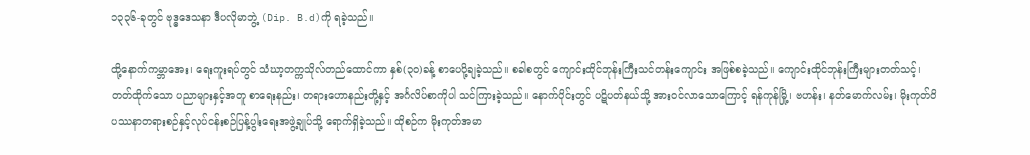၁၃၃၆-ခုတွင် ဗုဒ္ဓဒေသနာ ဒီပလိုမာဘွဲ့ (Dip. B.d)ကို ရခဲ့သည်။

ထို့နောက်ကမ္ဘာအေး၊ ရေးကူးရပ်တွင် သံဃာ့တက္ကသိုလ်တည်ထောင်ကာ နှစ်(၃၀)ခန့် စာပေပို့ချခဲ့သည်။ စခါစတွင် ကျောင်းထိုင်ဘုန်းကြီးသင်တန်းကျောင်း အဖြစ်စခဲ့သည်။ ကျောင်းထိုင်ဘုန်းကြီးများတတ်သင့်၊တတ်ထိုက်သော ပညာများနှင့်အတူ စာရေးနည်း၊ တရားဟောနည်းတို့နှင့် အင်္ဂလိပ်စာကိုပါ သင်ကြားခဲ့သည်။ နောက်ပိုင်းတွင် ပဋိပတ်နယ်သို့ အားဝင်လာသောကြောင့် ရန်ကုန်မြို့၊ ဗဟန်း၊ နတ်မောက်လမ်း၊ မိုးကုတ်ဝိပဿနာတရားစဉ်နှင့်လုပ်ငန်းစဉ်ပြန့်ပွါးရေးအဖွဲ့ချုပ်သို့ ရောက်ရှိခဲ့သည်။ ထိုစဉ်က မိုးကုတ်အမာ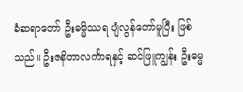ခံဆရာတော် ဦးဓမ္မိဿရ ပျံလွန်တော်မူပြီး ဖြစ်သည်။ ဦးဇနိတာလင်္ကာရနှင့် ဆင်ဖြူကျွန်း ဦးဓမ္မ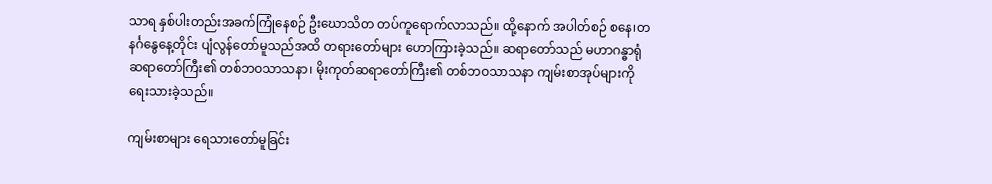သာရ နှစ်ပါးတည်းအခက်ကြုံနေစဉ် ဦးဃောသိတ တပ်ကူရောက်လာသည်။ ထို့နောက် အပါတ်စဉ် စနေ၊တနင်္ဂနွေနေ့တိုင်း ပျံလွန်တော်မူသည်အထိ တရားတော်များ ဟောကြားခဲ့သည်။ ဆရာတော်သည် မဟာဂန္ဓာရုံဆရာတော်ကြီး၏ တစ်ဘဝသာသနာ၊ မိုးကုတ်ဆရာတော်ကြီး၏ တစ်ဘဝသာသနာ ကျမ်းစာအုပ်များကို ရေးသားခဲ့သည်။

ကျမ်းစာများ ရေသားတော်မူခြင်း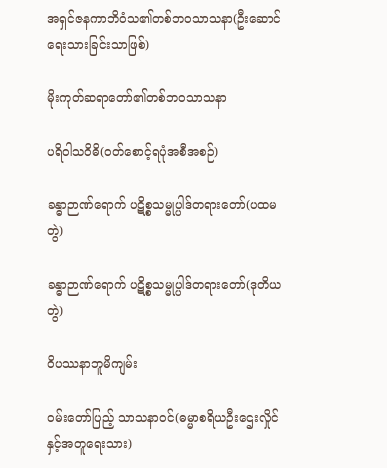အရှင်ဇနကာဘိဝံသ၏တစ်ဘဝသာသနာ(ဦးဆောင်ရေးသားခြင်းသာဖြစ်)

မိုးကုတ်ဆရာတော်၏တစ်ဘဝသာသနာ

ပရိဝါသဝိဓိ(ဝတ်စောင့်ရပုံအစီအစဉ်)

ခန္ဓာဉာဏ်ရောက် ပဋိစ္စသမ္မုပ္ပါဒ်တရားတော်(ပထမတွဲ)

ခန္ဓာဉာဏ်ရောက် ပဋိစ္စသမ္မုပ္ပါဒ်တရားတော်(ဒုတိယတွဲ)

ဝိပဿနာဘူမိကျမ်း

ဝမ်းတော်ပြည့် သာသနာဝင်(ဓမ္မာစရိယဦးဌေးလှိုင်နှင့်အတူရေးသား)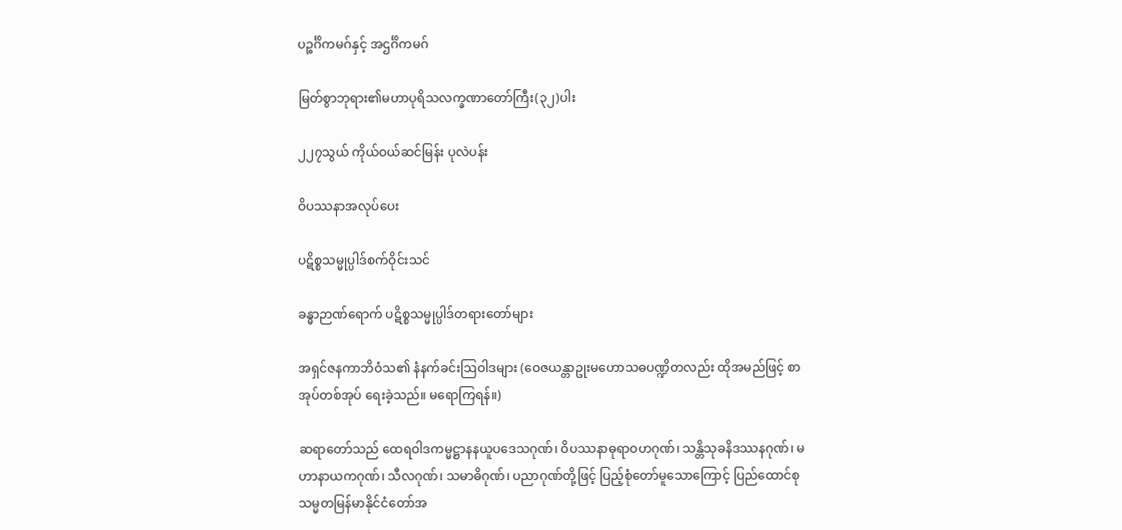ပဉ္စင်္ဂိကမဂ်နှင့် အဌင်္ဂိကမဂ်

မြတ်စွာဘုရား၏မဟာပုရိသလက္ခဏာတော်ကြီး(၃၂)ပါး

၂၂၇သွယ် ကိုယ်ဝယ်ဆင်မြန်း ပုလဲပန်း

ဝိပဿနာအလုပ်ပေး

ပဋိစ္စသမ္မုပ္ပါဒ်စက်ဝိုင်းသင်

ခန္ဓာဉာဏ်ရောက် ပဋိစ္စသမ္မုပ္ပါဒ်တရားတော်များ

အရှင်ဇနကာဘိဝံသ၏ နံနက်ခင်းဩဝါဒများ (ဝေဇယန္တာဥုးမဟောသဓပဏ္ဍိတလည်း ထိုအမည်ဖြင့် စာအုပ်တစ်အုပ် ရေးခဲ့သည်။ မရောကြရန်။)

ဆရာတော်သည် ထေရဝါဒကမ္မဋ္ဌာနနယူပဒေသဂုဏ်၊ ဝိပဿနာဓုရာဝဟဂုဏ်၊ သန္တိသုခနိဒဿနဂုဏ်၊ မဟာနာယကဂုဏ်၊ သီလဂုဏ်၊ သမာဓိဂုဏ်၊ ပညာဂုဏ်တို့ဖြင့် ပြည့်စုံတော်မူသောကြောင့် ပြည်ထောင်စုသမ္မတမြန်မာနိုင်ငံတော်အ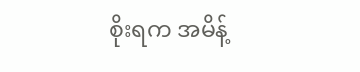စိုးရက အမိန့်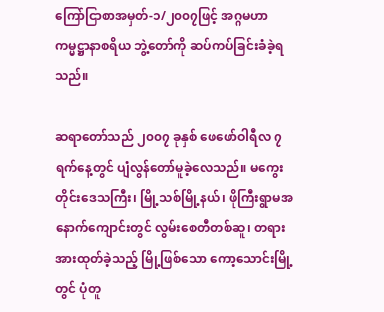ကြော်ငြာစာအမှတ်-၁/၂၀၀၇ဖြင့် အဂ္ဂမဟာကမ္မဋ္ဌာနာစရိယ ဘွဲ့တော်ကို ဆပ်ကပ်ခြင်းခံခဲ့ရသည်။

ဆရာတော်သည် ၂၀၀၇ ခုနှစ် ဖေဖော်ဝါရီလ ၇ ရက်နေ့တွင် ပျံလွန်တော်မူခဲ့လေသည်။ မကွေးတိုင်းဒေသကြီး၊ မြို့သစ်မြို့နယ်၊ ဖိုကြီးရွာမအနောက်ကျောင်းတွင် လွမ်းစေတီတစ်ဆူ၊ တရားအားထုတ်ခဲ့သည့် မြို့ဖြစ်သော ကော့သောင်းမြို့တွင် ပုံတူ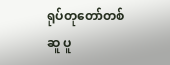ရုပ်တုတော်တစ်ဆူ ပူ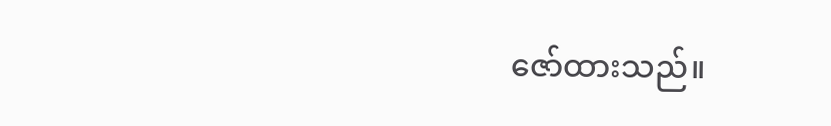ဇော်ထားသည်။